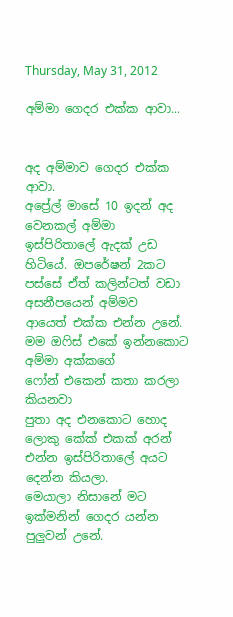Thursday, May 31, 2012

අම්මා ගෙදර එක්ක ආවා...


අද අම්මාව ගෙදර එක්ක ආවා.
අප්‍රේල් මාසේ 10 ඉදන් අද වෙනකල් අම්මා
ඉස්පිරිතාලේ ඇදක් උඩ හිටියේ. ඔපරේෂන් 2කට
පස්සේ ඒත් කලින්ටත් වඩා අසනීපයෙන් අම්මව
ආයෙත් එක්ක එන්න උනේ.
මම ඔෆිස් එකේ ඉන්නකොට අම්මා අක්කගේ
ෆෝන් එකෙන් කතා කරලා කියනවා
පුතා අද ‍එනකොට හොද ලොකු කේක් එකක් අරන්
එන්න ඉස්පිරිතාලේ අයට දෙන්න කියලා.
මෙයාලා නිසානේ මට ඉක්මනින් ගෙදර යන්න
පුලුවන් උනේ.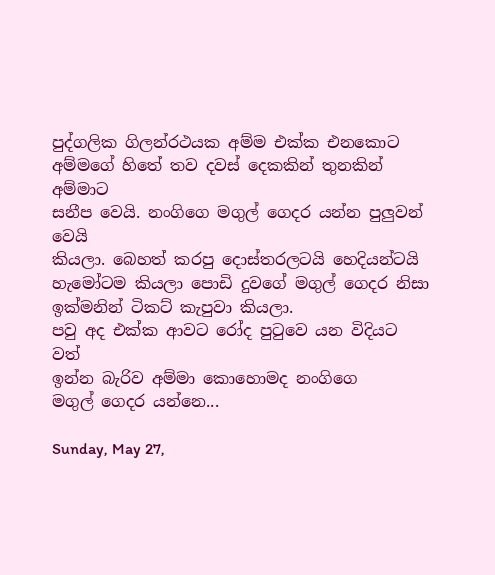පුද්ගලික ගිලන්රථයක අම්ම එක්ක එනකොට
අම්මගේ හිතේ තව දවස් දෙකකින් තුනකින් අම්මාට
සනීප වෙයි. නංගිගෙ මගුල් ගෙදර යන්න පුලුවන් වෙයි
කියලා. බෙහත් කරපු දොස්තරලටයි හෙදියන්ටයි
හැමෝටම කියලා පොඩි දුවගේ මගුල් ගෙදර නිසා
ඉක්මනින් ටිකට් කැපුවා කියලා.
පවු අද එක්ක ආවට රෝද පුටුවෙ යන විදියට වත්
ඉන්න බැරිව අම්මා කොහොමද නංගිගෙ
මගුල් ගෙදර යන්නෙ...

Sunday, May 27,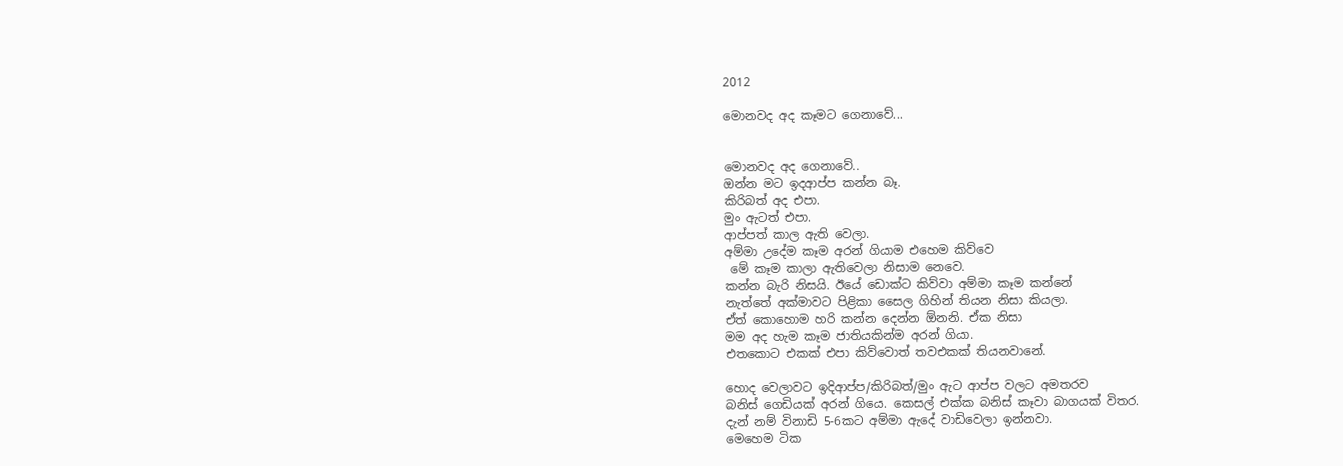2012

මොනවද අද කෑමට ගෙනාවේ...


මොනවද අද ගෙනාවේ..
ඔන්න මට ඉදආප්ප කන්න බෑ.
කිරිබත් අද එපා.
මුං ඇටත් එපා.
ආප්පත් කාල ඇති වෙලා.
අම්මා උදේම කෑම අරන් ගියාම එහෙම කිව්වෙ
 මේ කෑම කාලා ඇතිවෙලා නිසාම නෙවෙ.
කන්න බැරි නිසයි. ඊයේ ඩොක්ට කිව්වා අම්මා කෑම කන්නේ
නැත්තේ අක්මාවට පිළිකා සෛල ගිහින් තියන නිසා කියලා.
ඒත් කොහොම හරි කන්න දෙන්න ඕනනි. ඒක නිසා
මම අද හැම කෑම ජාතියකින්ම අරන් ගියා.
එතකොට එකක් එපා කිව්වොත් තවඑකක් තියනවානේ.

හොද වෙලාවට ඉදිආප්ප/කිරිබත්/මුං ඇට ආප්ප වලට අමතරව
බනිස් ගෙඩියක් අරන් ගියෙ. කෙසල් එක්ක බනිස් කෑවා බාගයක් විතර.
දැන් නම් විනාඩි 5-6කට අම්මා ඇදේ වාඩිවෙලා ඉන්නවා.
මෙහෙම ටික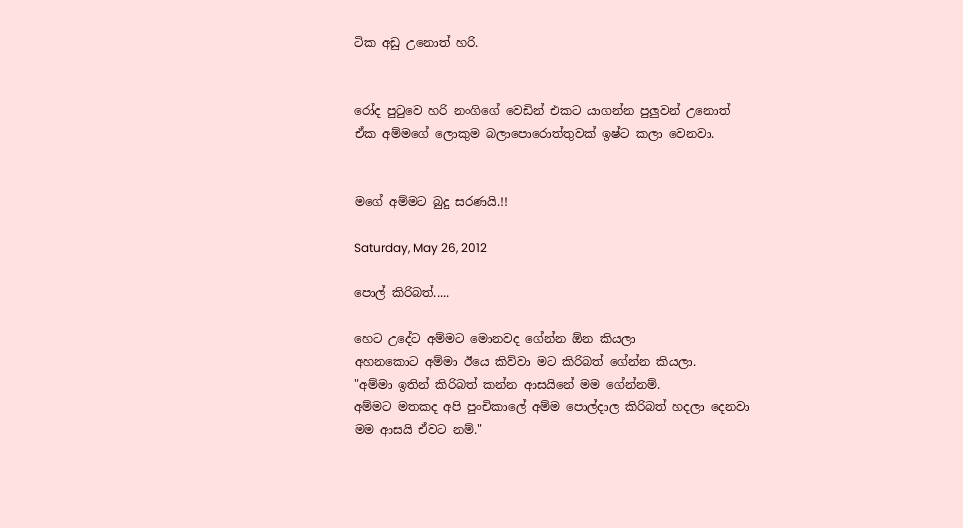ටික අඩු උනොත් හරි.


රෝද පුටුවෙ හරි නංගිගේ වෙඩින් එකට යාගන්න පුලුවන් උනොත්
ඒක අම්මගේ ලොකුම බලාපොරොත්තුවක් ඉෂ්ට කලා වෙනවා.


මගේ අම්මට බුදු සරණයි.!!

Saturday, May 26, 2012

පොල් කිරිබත්.....

හෙට උදේට අම්මට මොනවද ගේන්න ඕන කියලා
අහනකොට අම්මා ඊයෙ කිව්වා මට කිරිබත් ගේන්න කියලා.
"අම්මා ඉතින් කිරිබත් කන්න ආසයිනේ මම ගේන්නම්.
අම්මට මතකද අපි පුංචිකාලේ අම්ම පොල්දාල කිරිබත් හදලා දෙනවා
මම ආසයි ඒවට නම්."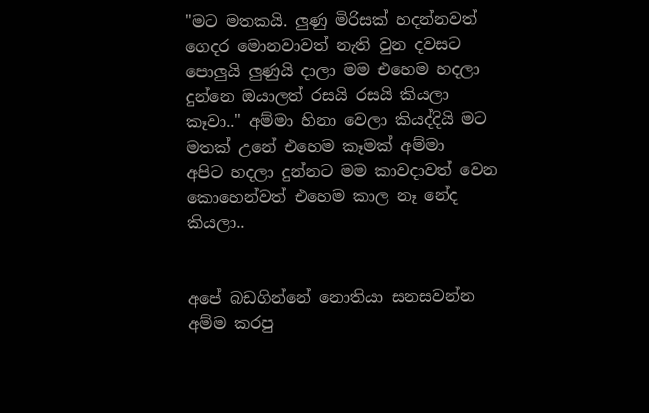"මට මතකයි. ලුණු මිරිසක් හදන්නවත් ගෙදර මොනවාවත් නැති වුන දවසට
පොලුයි ලුණුයි දාලා මම එහෙම හදලා දුන්නෙ ඔයාලත් රසයි රසයි කියලා
කෑවා.." අම්මා හිනා වෙලා කියද්දියි මට මතක් උනේ එහෙම කෑමක් අම්මා
අපිට හදලා දුන්නට මම කාවදාවත් වෙන කොහෙන්වත් එහෙම කාල නෑ නේද කියලා..


අපේ බඩගින්නේ නොතියා සනසවන්න අම්ම කරපු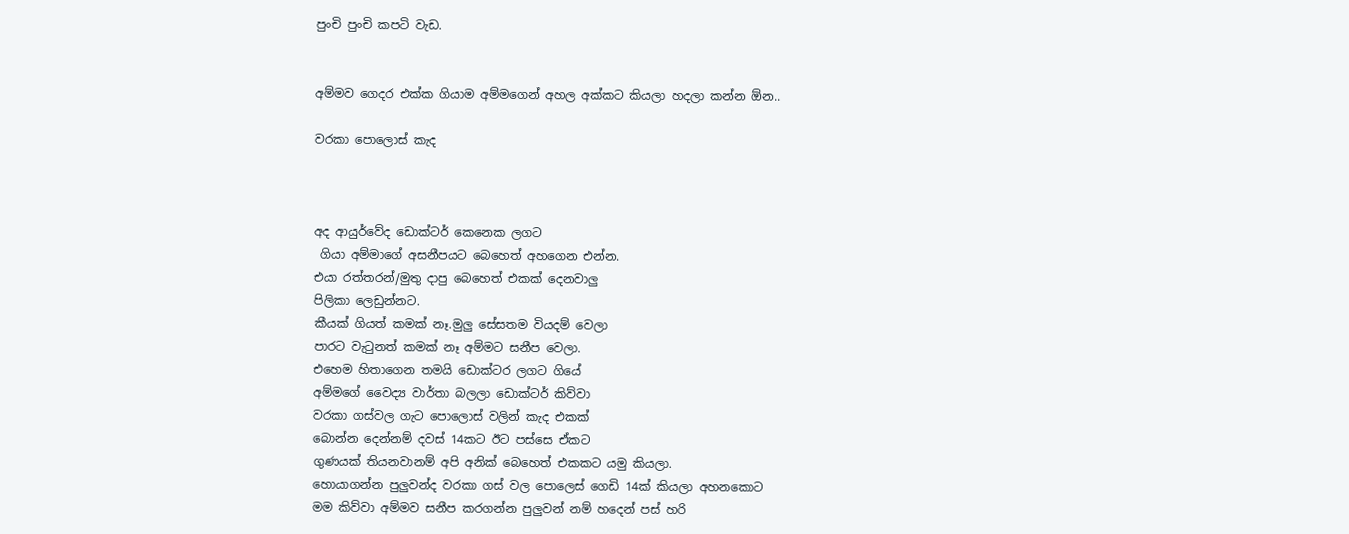පුංචි පුංචි කපටි වැඩ.


අම්මව ගෙදර එක්ක ගියාම අම්මගෙන් අහල අක්කට කියලා හදලා කන්න ඕන..

වරකා පොලොස් කැද



අද ආයුර්වේද ඩොක්ටර් කෙනෙක ලගට
 ගියා අම්මාගේ අසනීපයට බෙහෙත් අහගෙන එන්න.
එයා රත්තරන්/මුතු දාපු බෙහෙත් එකක් දෙනවාලු
පිලිකා ලෙඩුන්නට.
කීයක් ගියත් කමක් නෑ.මුලු සේසතම වියදම් වෙලා
පාරට වැටුනත් කමක් නෑ අම්මට සනීප වෙලා.
එහෙම හිතාගෙන තමයි ඩොක්ටර ලගට ගියේ
අම්මගේ වෛද්‍ය වාර්තා බලලා ඩොක්ටර් කිව්වා
වරකා ගස්වල ගැට පොලොස් වලින් කැද එකක්
බොන්න දෙන්නම් දවස් 14කට ඊට පස්සෙ ඒකට
ගුණයක් තියනවානම් අපි අනික් බෙහෙත් එකකට යමු කියලා.
හොයාගන්න පුලුවන්ද වරකා ගස් වල පොලෙස් ගෙඩි 14ක් කියලා අහනකොට
මම කිව්වා අම්මව සනීප කරගන්න පුලුවන් නම් හදෙන් පස් හරි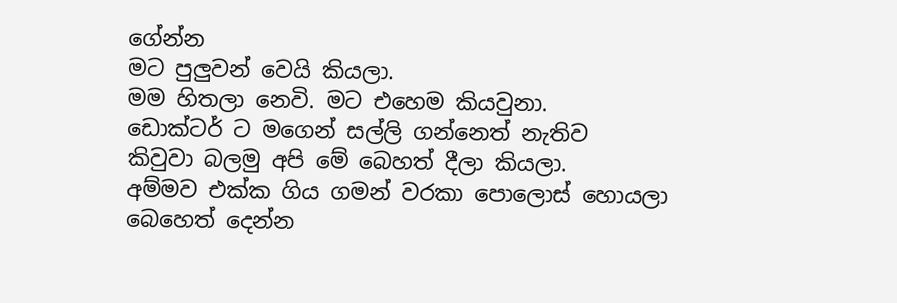ගේන්න
මට පුලුවන් වෙයි කියලා.
මම හිතලා නෙවි. මට එහෙම කියවුනා.
ඩොක්ටර් ට මගෙන් සල්ලි ගන්නෙත් නැතිව
කිවුවා බලමු අපි මේ බෙහත් දීලා කියලා.
අම්මව එක්ක ගිය ගමන් වරකා පොලොස් හොයලා
බෙහෙත් දෙන්න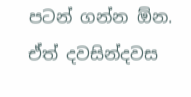පටන් ගන්න ඕන.
ඒත් දවසින්දවස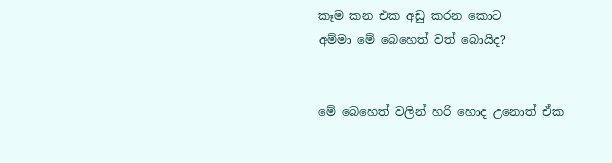කෑම කන එක අඩු කරන කොට
අම්මා මේ බෙහෙත් වත් බොයිද?


මේ බෙහෙත් වලින් හරි හොද උනොත් ඒක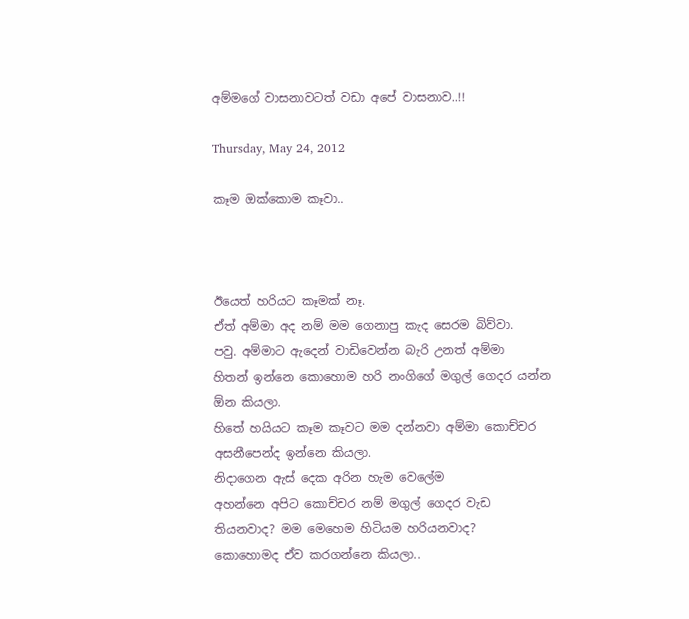අම්මගේ වාසනාවටත් වඩා අපේ වාසනාව..!!

Thursday, May 24, 2012

කෑම ඔක්කොම කෑවා..



ඊයෙත් හරියට කෑමක් නෑ.
ඒත් අම්මා අද නම් මම ගෙනාපු කැද සෙරම බිව්වා.
පවු. අම්මාට ඇදෙන් වාඩිවෙන්න බැරි උනත් අම්මා
හිතන් ඉන්නෙ කොහොම හරි නංගිගේ මගුල් ගෙදර යන්න
ඕන කියලා.
හිතේ හයියට කෑම කෑවට මම දන්නවා අම්මා කොච්චර
අසනීපෙන්ද ඉන්නෙ කියලා.
නිදාගෙන ඇස් දෙක අරින හැම වෙලේම
අහන්නෙ අපිට කොච්චර නම් මගුල් ගෙදර වැඩ
තියනවාද? මම මෙහෙම හිටියම හරියනවාද?
කොහොමද ඒව කරගන්නෙ කියලා..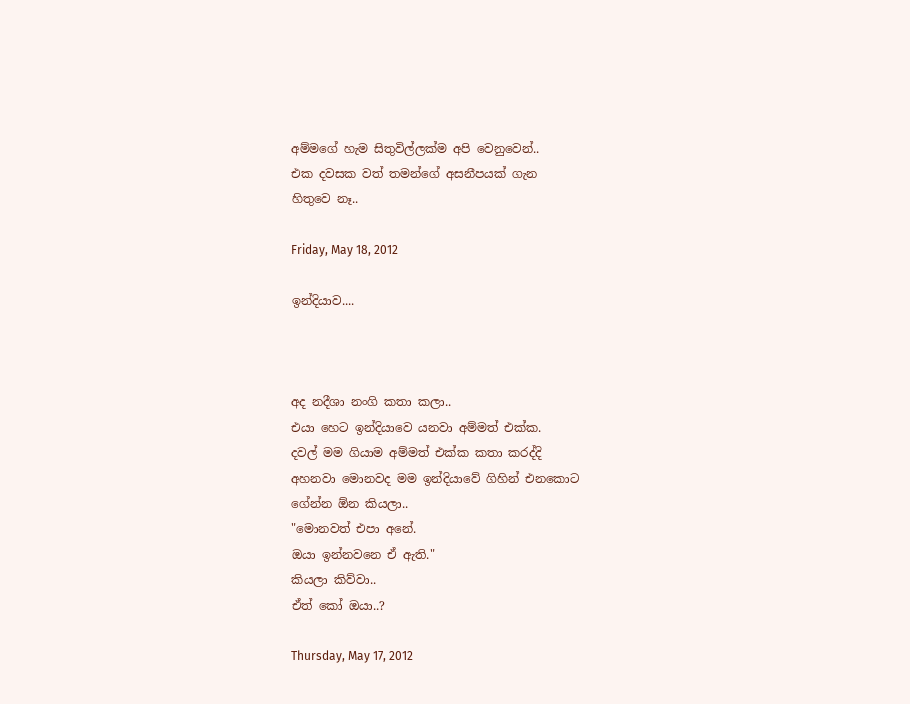අම්මගේ හැම සිතුවිල්ලක්ම අපි වෙනුවෙන්..
එක දවසක වත් තමන්ගේ අසනීපයක් ගැන
හිතුවෙ නෑ..

Friday, May 18, 2012

ඉන්දියාව....



අද නදීශා නංගි කතා කලා..
එයා හෙට ඉන්දියාවෙ යනවා අම්මත් එක්ක.
දවල් මම ගියාම අම්මත් එක්ක කතා කරද්දි
අහනවා මොනවද මම ඉන්දියාවේ ගිහින් එනකොට
ගේන්න ඕන කියලා..
"මොනවත් එපා අනේ.
ඔයා ඉන්නවනෙ ඒ ඇති."
කියලා කිව්වා..
ඒත් කෝ ඔයා..?

Thursday, May 17, 2012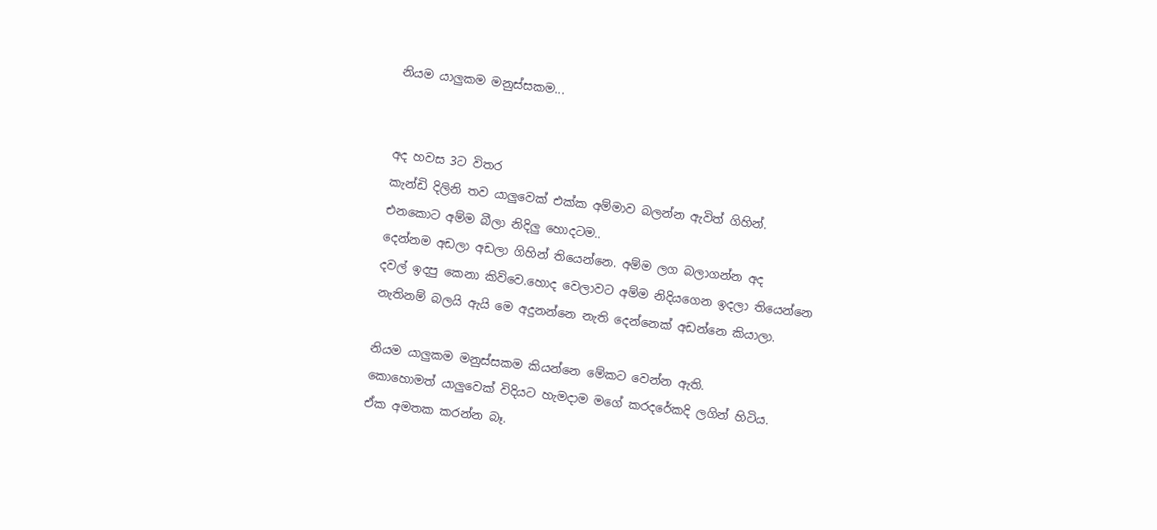නියම යාලුකම මනුස්සකම...


අද හවස 3ට විතර
කැන්ඩි දිලිනි තව යාලුවෙක් එක්ක අම්මාව බලන්න ඇවිත් ගිහින්.
එනකොට අම්ම බීලා නිදිලු හොදටම..
දෙන්නම අඩලා අඩලා ගිහින් තියෙන්නෙ. අම්ම ලග බලාගන්න අද
දවල් ඉදපු කෙනා කිව්වෙ.හොද වෙලාවට අම්ම නිදියගෙන ඉදලා තියෙන්නෙ
නැතිනම් බලයි ඇයි මෙ අදුනන්නෙ නැති දෙන්නෙක් අඩන්නෙ කියාලා.

නියම යාලුකම මනුස්සකම කියන්නෙ මේකට වෙන්න ඇති.
කොහොමත් යාලුවෙක් විදියට හැමදාම මගේ කරදරේකදි ලගින් හිටිය.
ඒක අමතක කරන්න බෑ.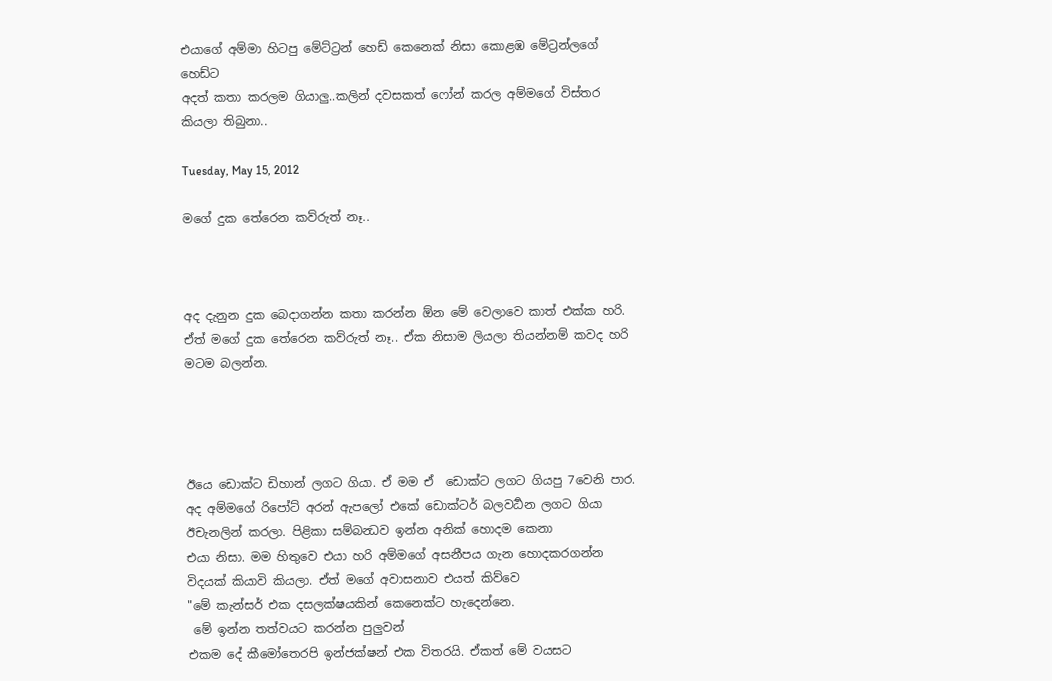එයාගේ අම්මා හිටපු මේට්ට්‍රන් හෙඩ් කෙනෙක් නිසා කොළඹ මේට්‍රන්ලගේ හෙඩ්ට
අදත් කතා කරලම ගියාලු..කලින් දවසකත් ‍ෆෝන් කරල අම්මගේ විස්තර
කියලා තිබුනා..

Tuesday, May 15, 2012

මගේ දුක තේරෙන කව්රුත් නෑ..



අද දැනුන දුක බෙදාගන්න කතා කරන්න ඕන මේ වෙලාවෙ කාත් එක්ක හරි.
ඒත් මගේ දුක තේරෙන කව්රුත් නෑ.. ඒක නිසාම ලියලා තියන්නම් කවද හරි මටම බලන්න.




ඊයෙ ඩොක්ට ඩිහාන් ලගට ගියා. ඒ මම ඒ  ඩොක්ට ලගට ගියපු 7වෙනි පාර.
අද අම්මගේ රිපෝට් අරන් ඇපලෝ එකේ ඩොක්ටර් බලවර්‍‍‍‍‍‍‍‍‍ධන ලගට ගියා
ඊචැනලින් කරලා. පිළිකා සම්බන්‍ධව ඉන්න අනික් හොදම කෙනා
එයා නිසා. මම හිතුවෙ එයා හරි අම්මගේ අසනීපය ගැන හොදකරගන්න
විදයක් කියාවි කියලා. ඒත් මගේ අවාසනාව එයත් කිව්වෙ
"මේ කැන්සර් එක දසලක්ෂයකින් කෙනෙක්ට හැදෙන්නෙ.
 මේ ඉන්න තත්වයට කරන්න පුලුවන්
එකම දේ කීමෝතෙරපි ඉන්ජක්ෂන් එක විතරයි. ඒකත් මේ වයසට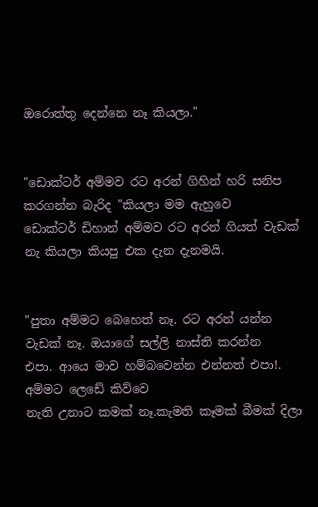ඔරොත්තු දෙන්නෙ නෑ කියලා."


"ඩොක්ටර් අම්මව රට අරන් ගිහින් හරි සනිප කරගන්න බැරිද "කියලා මම ඇහුවෙ
ඩොක්ටර් ඩිහාන් අම්මව රට අරන් ගියත් වැඩක් නැ කියලා කියපු එක දැන දැනමයි.


"පුතා අම්මට බෙහෙත් නෑ. රට අරන් යන්න වැඩක් නෑ. ඔයාගේ සල්ලි නාස්ති කරන්න
එපා. ආයෙ මාව හම්බවෙන්න එන්නත් එපා!. අම්මට ලෙඩේ කිව්වෙ
නැති උනාට කමක් නෑ.කැමති කෑමක් බීමක් දිලා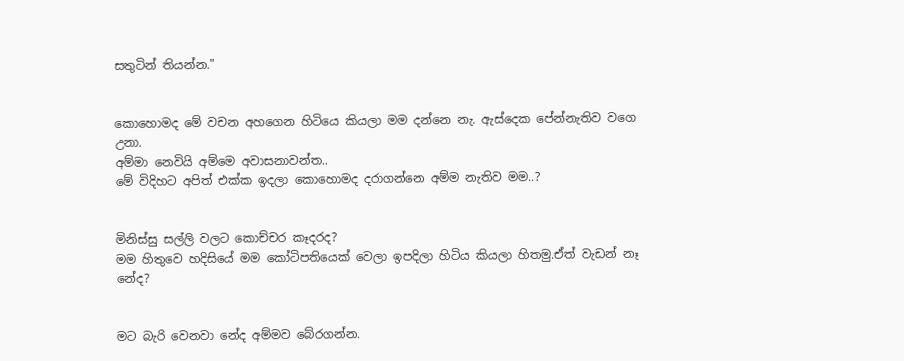සතුටින් තියන්න."


කොහොමද මේ වචන අහගෙන හිටියෙ කියලා මම දන්නෙ නැ. ඇස්දෙක පේන්නැතිව වගෙ උනා.
අම්මා නෙවියි අම්මෙ අවාසනාවන්ත..
මේ විදිහට අපිත් එක්ක ඉදලා කොහොමද දරාගන්නෙ අම්ම නැතිව මම..?


මිනිස්සු සල්ලි වලට කොච්චර කෑදරද?
මම හිතුවෙ හදිසියේ මම කෝටිපතියෙක් වෙලා ඉපදිලා හිටිය කියලා හිතමු.ඒත් වැඩන් නෑ නේද?


මට බැරි වෙනවා නේද අම්මව බේරගන්න.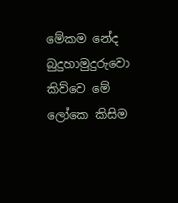මේකම නේද බුදුහාමුදුරුවො කිව්වෙ මේ ලෝකෙ කිසිම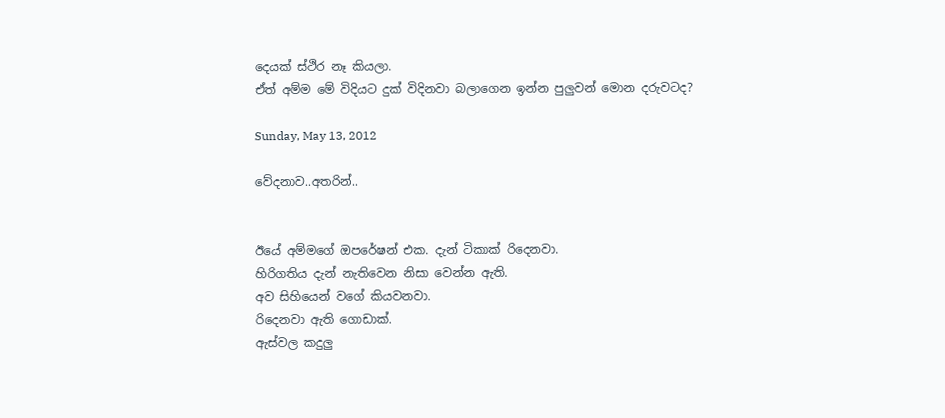දෙයක් ස්ථිර නෑ කියලා.
ඒත් අම්ම මේ විදියට දුක් විදිනවා බලාගෙන ඉන්න පුලුවන් මොන දරුවටද?

Sunday, May 13, 2012

වේදනාව..අතරින්..


ඊයේ අම්මගේ ඔපරේෂන් එක. දැන් ටිකාක් රිදෙනවා.
හිරිගතිය දැන් නැතිවෙන නිසා වෙන්න ඇති.
අව සිහියෙන් වගේ කියවනවා.
රිදෙනවා ඇති ගොඩාක්.
ඇස්වල කදුලු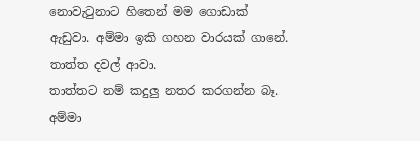නොවැටුනාට හිතෙන් මම ගොඩාක්
ඇඩුවා. අම්මා ඉකි ගහන වාරයක් ගානේ.
තාත්ත දවල් ආවා.
තාත්තට නම් කදුලු නතර කරගන්න බෑ.
අම්මා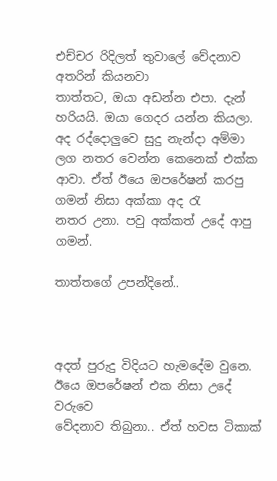එච්චර රිදිලත් තුවාලේ වේදනාව අතරින් කියනවා
තාත්තට, ඔයා අඩන්න එපා. දැන් හරියයි. ඔයා ගෙදර යන්න කියලා.
අද රද්දොලුවෙ සුදු නැන්දා අම්මා ලග නතර වෙන්න කෙනෙක් එක්ක
ආවා. ඒත් ඊයෙ ඔපරේෂන් කරපු ගමන් නිසා අක්කා අද රැ
නතර උනා. පවු අක්කත් උදේ ආපු ගමන්.

තාත්තගේ උපන්දිනේ..



අදත් පුරුදු විදියට හැමදේම වුනෙ.
ඊයෙ ඔපරේෂන් එක නිසා උදේ වරුවෙ
වේදනාව තිබුනා.. ඒත් හවස ටිකාක්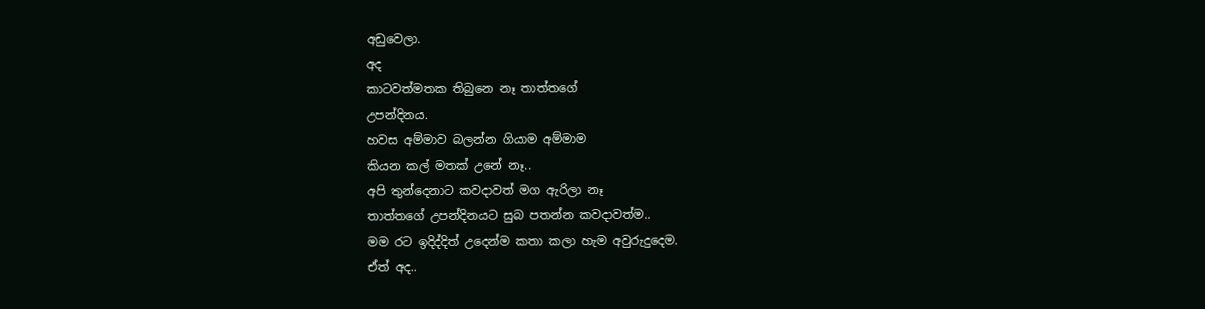අඩුවෙලා.
අද
කාටවත්මතක තිබුනෙ නෑ තාත්තගේ
උපන්දිනය.
හවස අම්මාව බලන්න ගියාම අම්මාම
කියන කල් මතක් උනේ නෑ..
අපි තුන්දෙනාට කවදාවත් මග ඇරිලා නෑ
තාත්තගේ උපන්දිනයට සුබ පතන්න කවදාවත්ම..
මම රට ඉදිද්දිත් උදෙන්ම කතා කලා හැම අවුරුදුදෙම.
ඒත් අද..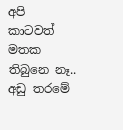අපි කාටවත් මතක තිබුනෙ නෑ..
අඩු තරමේ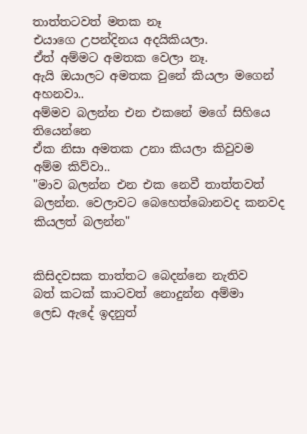තාත්තටවත් මතක නෑ
එයාගෙ උපන්දිනය අදයිකියලා.
ඒත් අම්මට අමතක වෙලා නෑ.
ඇයි ඔයාලට අමතක වුනේ කියලා මගෙන්
අහනවා..
අම්මව බලන්න එන එකනේ මගේ සිහියෙ තියෙන්නෙ
ඒක නිසා අමතක උනා කියලා කිවුවම
අම්ම කිව්වා..
"මාව බලන්න එන එක නෙවී තාත්තවත්
බලන්න. වෙලාවට බෙහෙත්බොනවද කනවද කියලත් බලන්න"


කිසිදවසක තාත්තට බෙදන්නෙ නැතිව
බත් කටක් කාටවත් නොදුන්න අම්මා
ලෙඩ ඇදේ ඉදනුත්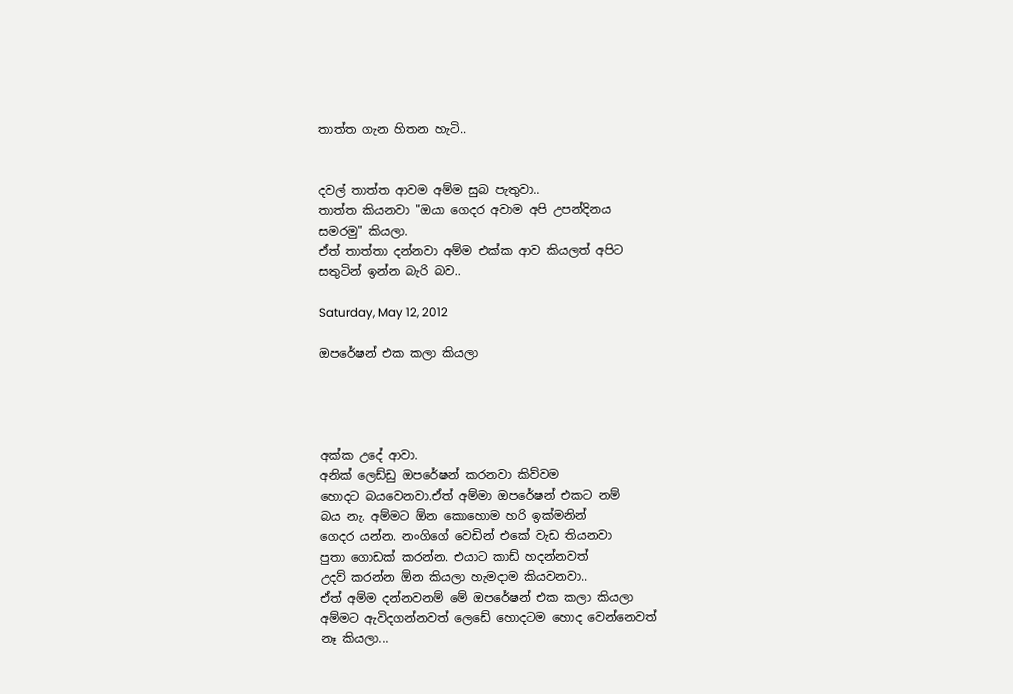තාත්ත ගැන හිතන හැටි..


දවල් තාත්ත ආවම අම්ම සුබ පැතුවා..
තාත්ත කියනවා "ඔයා ගෙදර අවාම අපි උපන්දිනය
සමරමු" කියලා.
ඒත් තාත්තා දන්නවා අම්ම එක්ක ආව කියලත් අපිට
සතුටින් ඉන්න බැරි බව..

Saturday, May 12, 2012

ඔපරේෂන් එක කලා කියලා




අක්ක උදේ ආවා.
අනික් ලෙඩ්ඩු ‍ඔපරේෂන් කරනවා කිව්වම
හොදට බයවෙනවා.ඒත් අම්මා ඔපරේෂන් එකට නම්
බය නැ. අම්මට ඕන කොහොම හරි ඉක්මනින්
ගෙදර යන්න. නංගිගේ වෙඩින් එකේ වැඩ තියනවා
පුතා ගොඩක් කරන්න. එයාට කාඩ් හදන්නවත්
උදව් කරන්න ඕන කියලා හැමදාම කියවනවා..
ඒත් අම්ම දන්නවනම් මේ ඔපරේෂන් එක කලා කියලා
අම්මට ඇවිදගන්නවත් ලෙඩේ හොදටම හොද වෙන්නෙවත්
නෑ කියලා...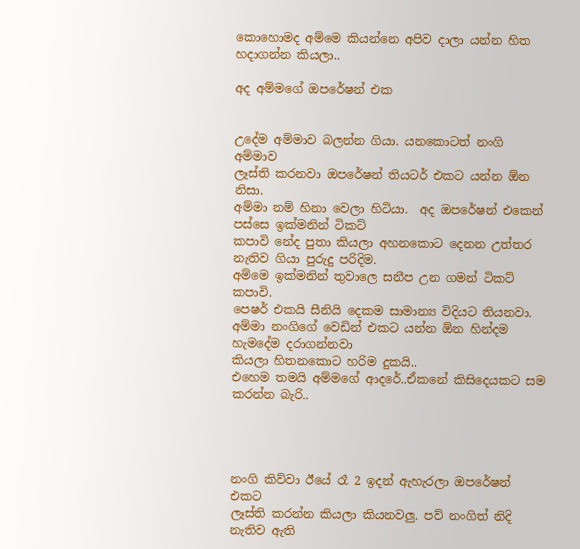කොහොමද අම්මෙ කියන්නෙ අපිව දාලා යන්න හිත
හදාගන්න කියලා..

අද අම්මගේ ඔපරේෂන් එක


උදේම අම්මාව බලන්න ගියා. යනකොටත් නංගි අම්මාව
ලෑස්ති කරනවා ඔපරේෂන් තියටර් එකට යන්න ඕන නිසා.
අම්මා නම් හිනා වෙලා හිටියා.  අද ඔපරේෂන් එකෙන් පස්සෙ ඉක්මනින් ටිකට්
කපාවි නේද පුතා කියලා අහනකොට දෙනන උත්තර නැතිව ගියා පුරුදු පරිදිම.
අම්මෙ ඉක්මනින් තුවාලෙ සනීප උන ගමන් ටිකට් කපාවි.
පෙෂර් එකයි සීනියි දෙකම සාමාන්‍ය විදියට තියනවා.
අම්මා නංගිගේ වෙඩින් එකට යන්න ඕන හින්දම හැමදේම දරාගන්නවා
කියලා හිතනකොට හරිම දුකයි..
එහෙම තමයි අම්මගේ ආදරේ..ඒකනේ කිසිදෙයකට සම කරන්න බැරි..




නංගි කිව්වා ඊයේ රෑ 2 ඉදන් ඇහැරලා ඔපරේෂන් එකට
ලෑස්ති කරන්න කියලා කියනවලු. පව් නංගිත් නිදි නැතිව ඇති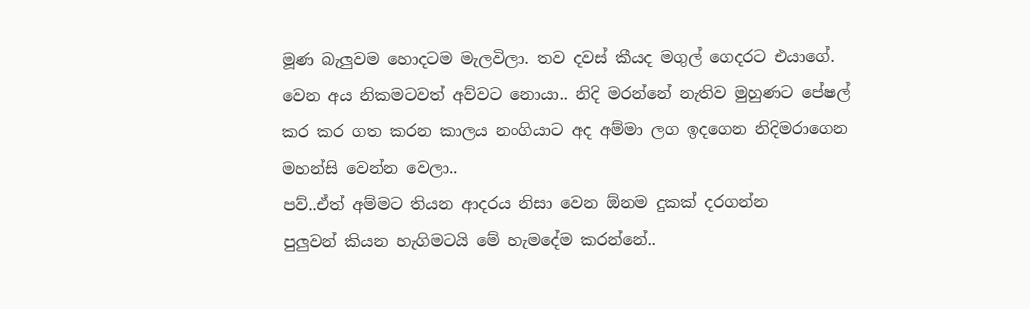මූණ බැලුවම හොදටම මැලවිලා. තව දවස් කීයද මගුල් ගෙදරට එයාගේ.
වෙන අය නිකමටවත් අව්වට නොයා.. නිදි මරන්නේ නැතිව මුහුණට පේෂල්
කර කර ගත කරන කාලය නංගියාට අද අම්මා ලග ඉදගෙන නිදිමරාගෙන
මහන්සි වෙන්න වෙලා..
පව්..ඒත් අම්මට තියන ආදරය නිසා වෙන ඕනම දුකක් දරගන්න
පුලුවන් කියන හැගිමටයි මේ හැමදේම කරන්නේ..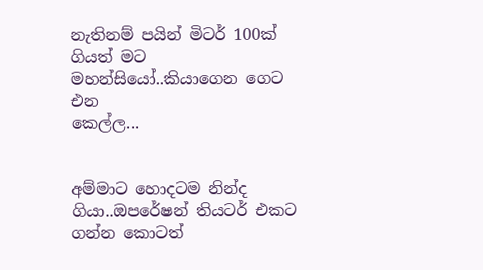නැතිනම් පයින් මිටර් 100ක් ගියත් මට මහන්සියෝ..කියාගෙන ගෙට එන
කෙල්ල...


අම්මාට හොදටම නින්ද ගියා..ඔපරේෂන් තියටර් එකට ගන්න කොටත්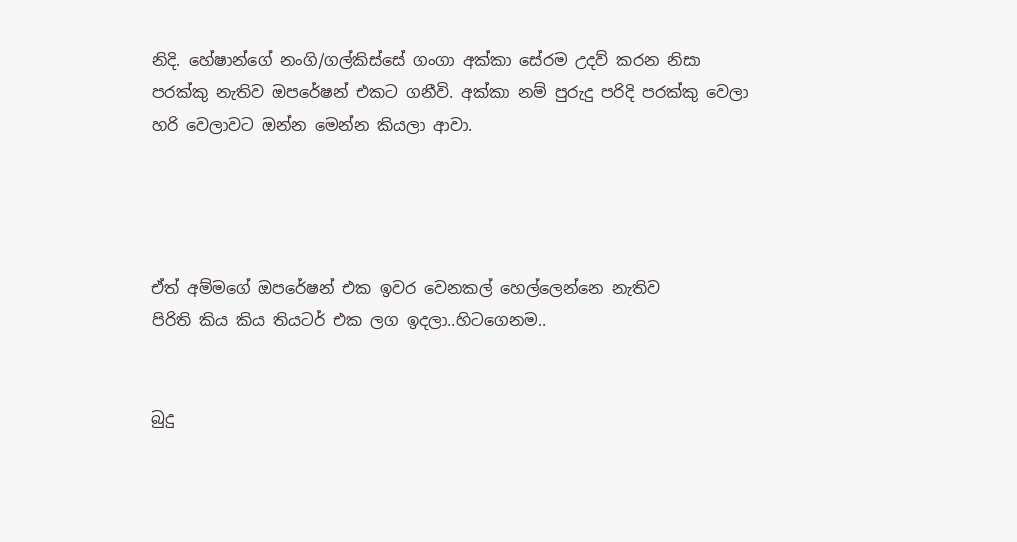නිදි. හේෂාන්ගේ නංගි/ගල්කිස්සේ ගංගා අක්කා සේරම උදව් කරන නිසා
පරක්කු නැතිව ඔපරේෂන් එකට ගනීවි. අක්කා නම් පුරුදු පරිදි පරක්කු වෙලා
හරි වෙලාවට ඔන්න මෙන්න කියලා ආවා.




ඒත් අම්මගේ ඔපරේෂන් එක ඉවර වෙනකල් හෙල්ලෙන්නෙ නැතිව
පිරිති කිය කිය තියටර් එක ලග ඉදලා..හිටගෙනම..


බුදු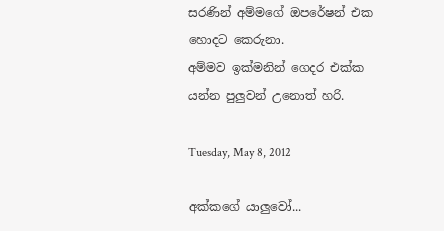සරණින් අම්මගේ ඔපරේෂන් එක හොදට කෙරුනා.
අම්මව ඉක්මනින් ගෙදර එක්ක යන්න පුලුවන් උනොත් හරි.

Tuesday, May 8, 2012

අක්කගේ යාලුවෝ...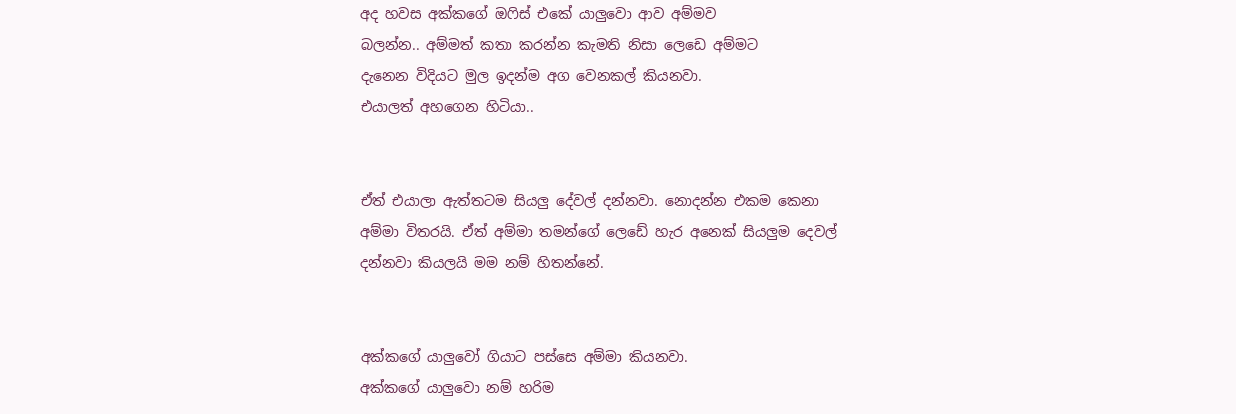අද හවස අක්කගේ ඔෆිස් එකේ යාලුවො ආව අම්මව
බලන්න.. අම්මත් කතා කරන්න කැමති නිසා ලෙඩෙ අම්මට
දැනෙන විදියට මුල ඉදන්ම අග වෙනකල් කියනවා.
එයාලත් අහගෙන හිටියා..


ඒත් එයාලා ඇත්තටම සියලු දේවල් දන්නවා. නොදන්න එකම කෙනා
අම්මා විතරයි. ඒත් අම්මා තමන්ගේ ලෙඩේ හැර අනෙක් සියලුම දෙවල්
දන්නවා කියලයි මම නම් හිතන්නේ.


අක්කගේ යාලුවෝ ගියාට පස්සෙ අම්මා කියනවා.
අක්කගේ යාලුවො නම් හරිම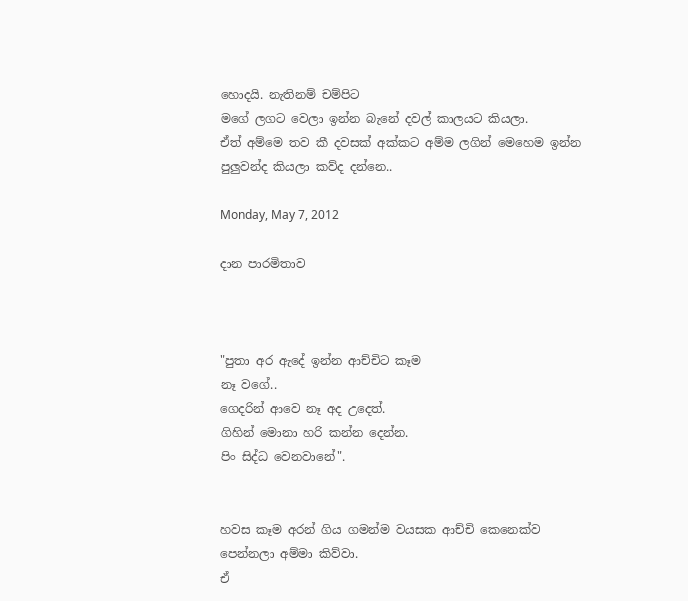හොදයි. නැතිනම් චම්පිට
මගේ ලගට වෙලා ඉන්න බැනේ දවල් කාලයට කියලා.
ඒත් අම්මෙ තව කී දවසක් අක්කට අම්ම ලගින් මෙහෙම ඉන්න
පුලුවන්ද කියලා කව්ද දන්නෙ..

Monday, May 7, 2012

දාන පාරමිතාව



"පුතා අර ඇදේ ඉන්න ආච්චිට කෑම
නෑ වගේ..
ගෙදරින් ආවෙ නෑ අද උදෙත්.
ගිහින් ‍මොනා හරි කන්න දෙන්න.
පිං සිද්ධ වෙනවානේ".


හවස කෑම අරන් ගිය ගමන්ම වයසක ආච්චි කෙනෙක්ව
පෙන්නලා අම්මා කිව්වා.
ඒ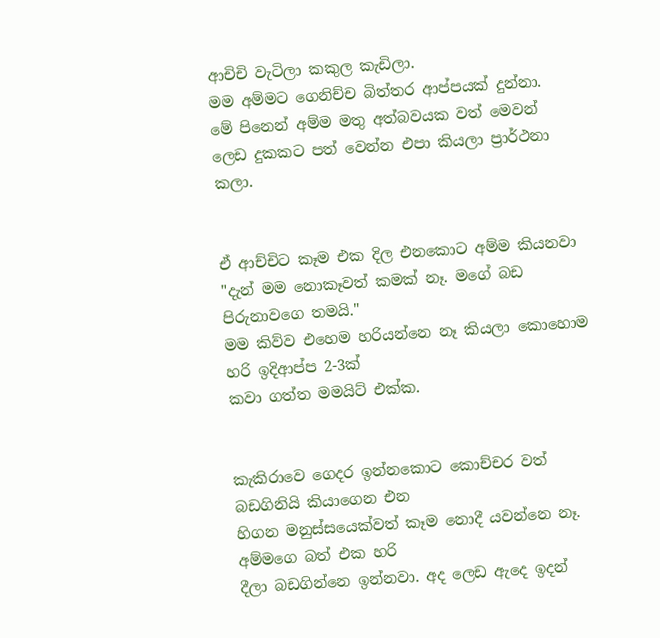ආචිචි වැටිලා කකුල කැඩිලා.
මම අම්මට ගෙනිච්ච බිත්තර ආප්පයක් දුන්නා.
මේ පිනෙන් අම්ම මතු අත්බවයක වත් මෙවන්
ලෙඩ දුකකට පත් වෙන්න එපා කියලා ප්‍රාර්ථනා කලා.


ඒ ආච්චිට කෑම එක දිල එනකොට අම්ම කියනවා
"දැන් මම නොකෑවත් කමක් නෑ. මගේ බඩ පිරුනාවගෙ තමයි."
මම කිව්ව ‍එහෙම හරියන්නෙ නෑ කියලා කොහොම හරි ඉදිආප්ප 2-3ක්
කවා ගත්ත මමයිට් එක්ක.


කැකිරාවෙ ගෙදර ඉන්නකොට කොච්චර වත් බඩගිනියි කියාගෙන එන
හිගන මනුස්සයෙක්වත් කෑම නොදී යවන්නෙ නෑ. අම්මගෙ බත් එක හරි
දීලා බඩගින්නෙ ඉන්නවා. අද ලෙඩ ඇදෙ ඉදන්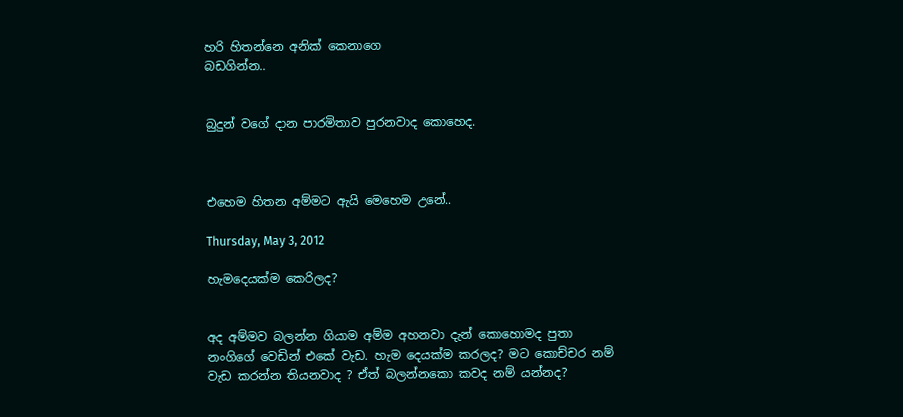හරි හිතන්නෙ අනික් කෙනාගෙ
බඩගින්න..


බුදුන් ‍වගේ දාන පාරමිතාව පුරනවාද කොහෙද.



එහෙම හිතන අම්මට ඇයි මෙහෙම උනේ..

Thursday, May 3, 2012

හැමදෙයක්ම කෙරිලද?


අද අම්මව බලන්න ගියාම අම්ම අහනවා දැන් කොහොමද පුතා
නංගිගේ වෙඩින් එකේ වැඩ. හැම දෙයක්ම කරලද? මට කොච්චර නම්
වැඩ කරන්න තියනවාද ? ඒත් බලන්නකො කවද නම් යන්නද?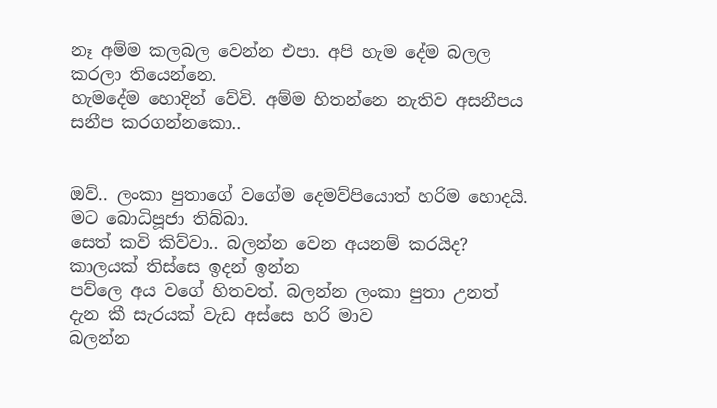නෑ අම්ම කලබල වෙන්න එපා. අපි හැම දේම බලල කරලා තියෙන්නෙ.
හැමදේම හොදින් වේවි. අම්ම හිතන්නෙ නැතිව අසනීපය සනීප කරගන්නකො..


ඔව්.. ලංකා පුතාගේ වගේම දෙමව්පියොත් හරිම හොදයි. මට බොධිපූජා තිබ්බා.
සෙත් කවි කිව්වා.. බලන්න වෙන අයනම් කරයිද? කාලයක් තිස්සෙ ඉදන් ඉන්න
පව්ලෙ ‍අය වගේ හිතවත්. බලන්න ලංකා පුතා උනත් දැන කී සැරයක් වැඩ අස්සෙ හරි මාව
බලන්න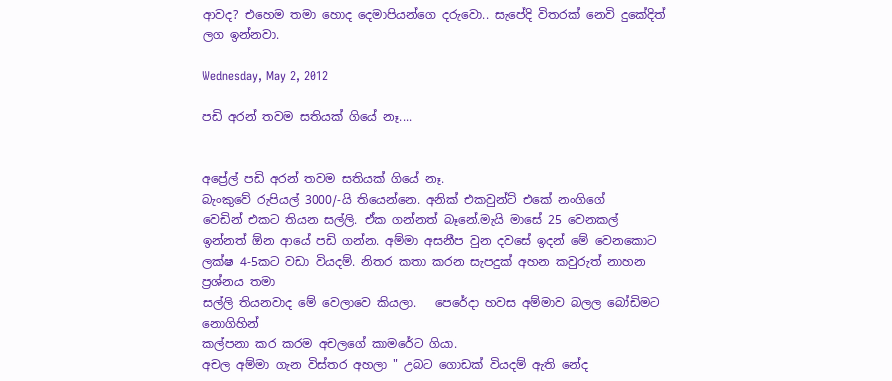ආවද? එහෙම තමා හොද දෙමාපියන්ගෙ දරුවො.. සැපේදි විතරක් නෙවි දුකේදිත්
ලග ඉන්නවා.

Wednesday, May 2, 2012

පඩි අරන් තවම සතියක් ගියේ නෑ....


අප්‍රේල් පඩි අරන් තවම සතියක් ගියේ නෑ.
බැංකුවේ රුපියල් 3000/-යි තියෙන්නෙ. අනික් එකවුන්ට් එකේ නංගිගේ
වෙඩින් එකට තියන සල්ලි. ඒක ගන්නත් බෑනේ.මැයි මාසේ 25 වෙනකල් ‍
ඉන්නත් ඕන ආයේ පඩි ගන්න. අම්මා අසනීප වුන දවසේ ඉදන් මේ වෙනකොට
ලක්ෂ 4-5කට වඩා වියදම්. නිතර කතා කරන සැපදුක් අහන කවුරුත් නාහන ප්‍ර‍ශ්නය තමා
සල්ලි තියනවාද මේ වෙලාවෙ කියලා.   පෙරේදා හවස අම්මාව බලල බෝඩිමට නොගිහින්
කල්පනා කර කරම අචලගේ කාමරේට ගියා.
අචල අම්මා ගැන විස්තර අහලා " උබට ගොඩක් වියදම් ඇති නේද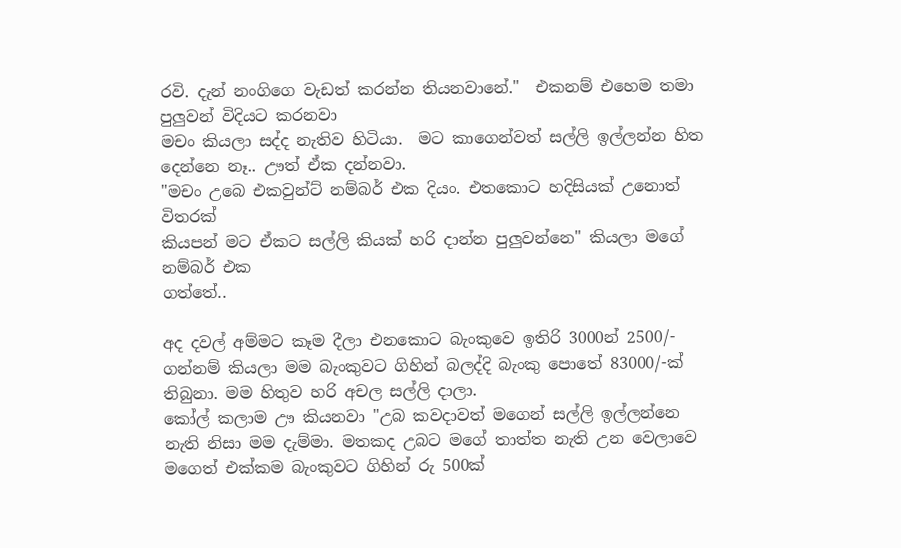රවි. දැන් නංගිගෙ වැඩත් කරන්න තියනවානේ."  එකනම් එහෙම තමා පුලුවන් විදියට කරනවා
මචං කියලා සද්ද නැතිව හිටියා.  මට කාගෙන්වත් සල්ලි ඉල්ලන්න හිත
දෙන්නෙ නෑ.. ඌත් ඒක දන්නවා.
"මචං උබෙ එකවුන්ට් නම්බර් එක දියං. එතකොට හදිසියක් උනොත් විතරක්
කියපන් මට ඒකට සල්ලි කියක් හරි දාන්න පුලුවන්නෙ" කියලා මගේ නම්බර් එක
ගත්තේ..

අද දවල් අම්මට කෑම දීලා එනකොට බැංකුවෙ ඉතිරි 3000න් 2500/-
ගන්නම් කියලා මම බැංකුවට ගිහින් බලද්දි බැංකු පොතේ 83000/-ක්
තිබුනා. මම හිතුව හරි අචල සල්ලි දාලා.
කෝල් කලාම ඌ කියනවා "උබ කවදාවත් ‍මගෙන් සල්ලි ඉල්ලන්නෙ
නැති නිසා මම දැම්මා. මතකද උබට මගේ තාත්ත නැති උන වෙලා‍වෙ
මගෙත් එක්කම බැංකුවට ගිහින් රු 500ක්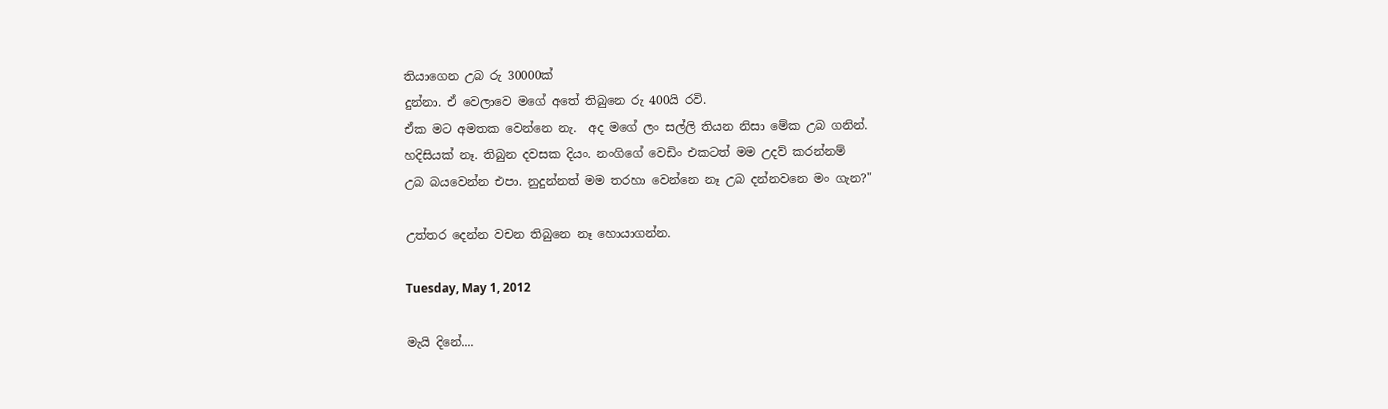තියාගෙන උබ රු 30000ක්
දුන්නා. ඒ වෙලාවෙ මගේ අතේ තිබුනෙ රු 400යි රවි.
ඒක මට අමතක වෙන්නෙ නැ.  අද මගේ ලං සල්ලි තියන නිසා මේක උබ ගනින්.
හදිසියක් නෑ. තිබුන දවසක දියං. නංගිගේ වෙඩිං එකටත් මම උදව් කරන්නම්
උබ බයවෙන්න එපා. නුදුන්නත් මම තරහා වෙන්නෙ නෑ උබ දන්නවනෙ මං ගැන?"

උත්තර දෙන්න වචන තිබුනෙ නෑ හොයාගන්න.

Tuesday, May 1, 2012

මැයි දිනේ....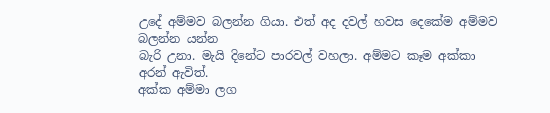උදේ අම්මව බලන්න ගියා. එත් අද දවල් හවස දෙකේම අම්මව බලන්න යන්න
බැරි උනා. මැයි දිනේට පාරවල් වහලා. අම්මට කෑම අක්කා අරන් ඇවිත්.
අක්ක අම්මා ලග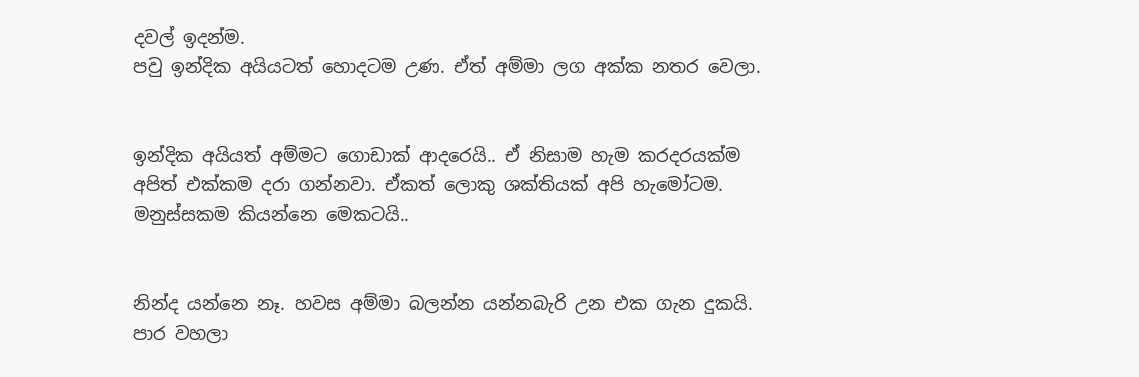දවල් ඉදන්ම.
පවු ඉන්දික අයියටත් හොදටම උණ. ඒත් අම්මා ලග අක්ක නතර වෙලා.


ඉන්දික අයියත් අම්මට ගොඩාක් ආදරෙයි.. ඒ නිසාම හැම කරදරයක්ම
අපිත් එක්කම දරා ගන්නවා. ඒකත් ලොකු ශක්තියක් අපි හැමෝටම.
මනුස්සකම කියන්නෙ මෙකටයි..


නින්ද යන්නෙ නෑ. හවස අම්මා බලන්න යන්නබැරි උන එක ගැන දුකයි.
පාර වහලා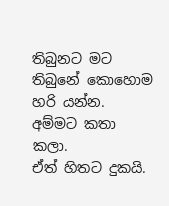තිබුනට මට තිබුනේ කොහොම හරි යන්න. අම්මට කතා කලා.
ඒත් හිතට දුකයි.